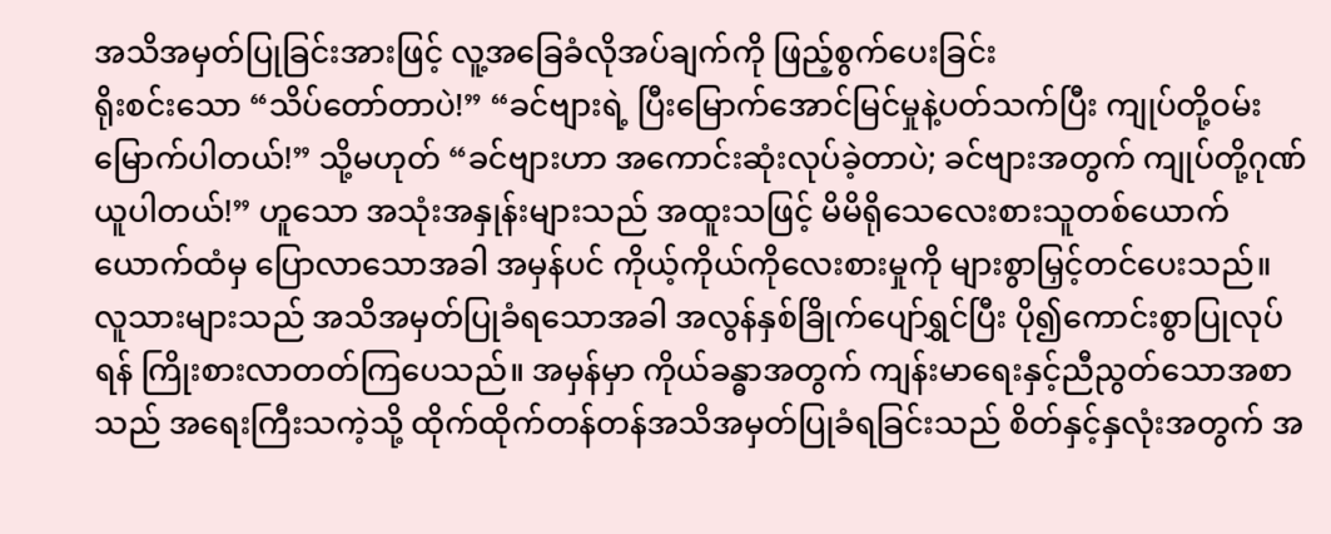အသိအမှတ်ပြုခြင်းအားဖြင့် လူ့အခြေခံလိုအပ်ချက်ကို ဖြည့်စွက်ပေးခြင်း
ရိုးစင်းသော “သိပ်တော်တာပဲ!” “ခင်ဗျားရဲ့ ပြီးမြောက်အောင်မြင်မှုနဲ့ပတ်သက်ပြီး ကျုပ်တို့ဝမ်းမြောက်ပါတယ်!” သို့မဟုတ် “ခင်ဗျားဟာ အကောင်းဆုံးလုပ်ခဲ့တာပဲ; ခင်ဗျားအတွက် ကျုပ်တို့ဂုဏ်ယူပါတယ်!” ဟူသော အသုံးအနှုန်းများသည် အထူးသဖြင့် မိမိရိုသေလေးစားသူတစ်ယောက်ယောက်ထံမှ ပြောလာသောအခါ အမှန်ပင် ကိုယ့်ကိုယ်ကိုလေးစားမှုကို များစွာမြှင့်တင်ပေးသည်။ လူသားများသည် အသိအမှတ်ပြုခံရသောအခါ အလွန်နှစ်ခြိုက်ပျော်ရွှင်ပြီး ပို၍ကောင်းစွာပြုလုပ်ရန် ကြိုးစားလာတတ်ကြပေသည်။ အမှန်မှာ ကိုယ်ခန္ဓာအတွက် ကျန်းမာရေးနှင့်ညီညွတ်သောအစာသည် အရေးကြီးသကဲ့သို့ ထိုက်ထိုက်တန်တန်အသိအမှတ်ပြုခံရခြင်းသည် စိတ်နှင့်နှလုံးအတွက် အ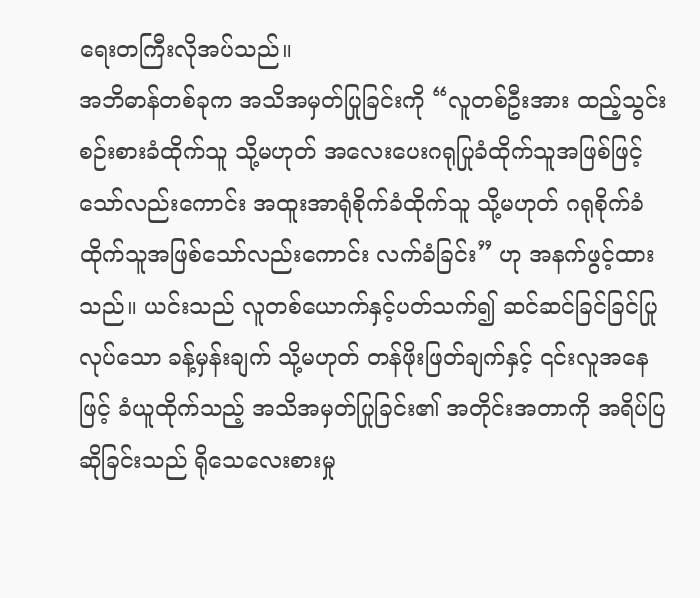ရေးတကြီးလိုအပ်သည်။
အဘိဓာန်တစ်ခုက အသိအမှတ်ပြုခြင်းကို “လူတစ်ဦးအား ထည့်သွင်းစဉ်းစားခံထိုက်သူ သို့မဟုတ် အလေးပေးဂရုပြုခံထိုက်သူအဖြစ်ဖြင့်သော်လည်းကောင်း အထူးအာရုံစိုက်ခံထိုက်သူ သို့မဟုတ် ဂရုစိုက်ခံထိုက်သူအဖြစ်သော်လည်းကောင်း လက်ခံခြင်း” ဟု အနက်ဖွင့်ထားသည်။ ယင်းသည် လူတစ်ယောက်နှင့်ပတ်သက်၍ ဆင်ဆင်ခြင်ခြင်ပြုလုပ်သော ခန့်မှန်းချက် သို့မဟုတ် တန်ဖိုးဖြတ်ချက်နှင့် ၎င်းလူအနေဖြင့် ခံယူထိုက်သည့် အသိအမှတ်ပြုခြင်း၏ အတိုင်းအတာကို အရိပ်ပြဆိုခြင်းသည် ရိုသေလေးစားမှု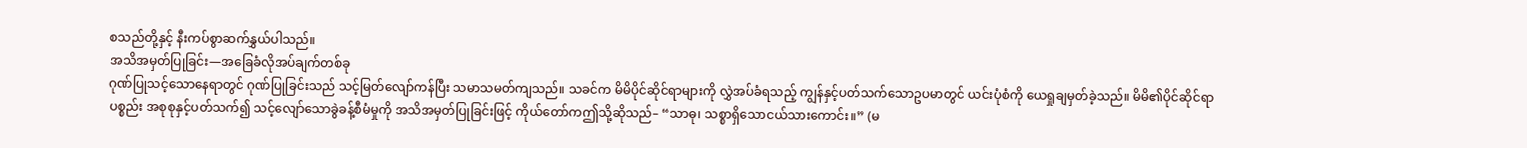စသည်တို့နှင့် နီးကပ်စွာဆက်နွှယ်ပါသည်။
အသိအမှတ်ပြုခြင်း—အခြေခံလိုအပ်ချက်တစ်ခု
ဂုဏ်ပြုသင့်သောနေရာတွင် ဂုဏ်ပြုခြင်းသည် သင့်မြတ်လျော်ကန်ပြီး သမာသမတ်ကျသည်။ သခင်က မိမိပိုင်ဆိုင်ရာများကို လွှဲအပ်ခံရသည့် ကျွန်နှင့်ပတ်သက်သောဥပမာတွင် ယင်းပုံစံကို ယေရှုချမှတ်ခဲ့သည်။ မိမိ၏ပိုင်ဆိုင်ရာပစ္စည်း အစုစုနှင့်ပတ်သက်၍ သင့်လျော်သောခွဲခန့်စီမံမှုကို အသိအမှတ်ပြုခြင်းဖြင့် ကိုယ်တော်ကဤသို့ဆိုသည်– “သာဓု၊ သစ္စာရှိသောငယ်သားကောင်း။” (မ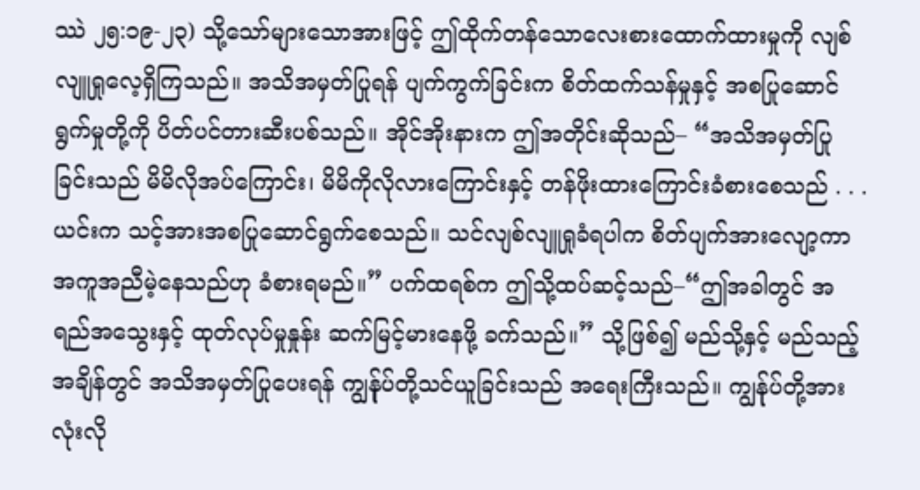ဿဲ ၂၅:၁၉-၂၃) သို့သော်များသောအားဖြင့် ဤထိုက်တန်သောလေးစားထောက်ထားမှုကို လျစ်လျူရှုလေ့ရှိကြသည်။ အသိအမှတ်ပြုရန် ပျက်ကွက်ခြင်းက စိတ်ထက်သန်မှုနှင့် အစပြုဆောင်ရွက်မှုတို့ကို ပိတ်ပင်တားဆီးပစ်သည်။ အိုင်အိုးနားက ဤအတိုင်းဆိုသည်– “အသိအမှတ်ပြုခြင်းသည် မိမိလိုအပ်ကြောင်း၊ မိမိကိုလိုလားကြောင်းနှင့် တန်ဖိုးထားကြောင်းခံစားစေသည် . . . ယင်းက သင့်အားအစပြုဆောင်ရွက်စေသည်။ သင်လျစ်လျူရှုခံရပါက စိတ်ပျက်အားလျော့ကာ အကူအညီမဲ့နေသည်ဟု ခံစားရမည်။” ပက်ထရစ်က ဤသို့ထပ်ဆင့်သည်–“ဤအခါတွင် အရည်အသွေးနှင့် ထုတ်လုပ်မှုနှုန်း ဆက်မြင့်မားနေဖို့ ခက်သည်။” သို့ဖြစ်၍ မည်သို့နှင့် မည်သည့်အချိန်တွင် အသိအမှတ်ပြုပေးရန် ကျွန်ုပ်တို့သင်ယူခြင်းသည် အရေးကြီးသည်။ ကျွန်ုပ်တို့အားလုံးလို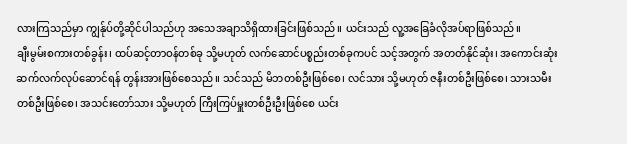လားကြသည်မှာ ကျွန်ုပ်တို့ဆိုင်ပါသည်ဟု အသေအချာသိရှိထားခြင်းဖြစ်သည်။ ယင်းသည် လူ့အခြေခံလိုအပ်ရာဖြစ်သည်။
ချီးမွမ်းစကားတစ်ခွန်း၊ ထပ်ဆင့်တာဝန်တစ်ခု သို့မဟုတ် လက်ဆောင်ပစ္စည်းတစ်ခုကပင် သင့်အတွက် အတတ်နိုင်ဆုံး၊ အကောင်းဆုံး ဆက်လက်လုပ်ဆောင်ရန် တွန်းအားဖြစ်စေသည်။ သင်သည် မိဘတစ်ဦးဖြစ်စေ၊ လင်သား သို့မဟုတ် ဇနီးတစ်ဦးဖြစ်စေ၊ သားသမီးတစ်ဦးဖြစ်စေ၊ အသင်းတော်သား သို့မဟုတ် ကြီးကြပ်မှူးတစ်ဦးဦးဖြစ်စေ ယင်း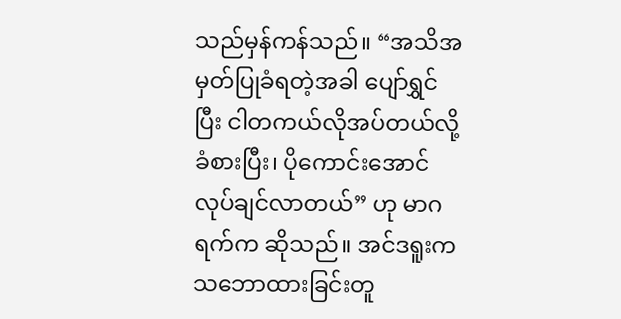သည်မှန်ကန်သည်။ “အသိအမှတ်ပြုခံရတဲ့အခါ ပျော်ရွှင်ပြီး ငါတကယ်လိုအပ်တယ်လို့ ခံစားပြီး၊ ပိုကောင်းအောင် လုပ်ချင်လာတယ်” ဟု မာဂရက်က ဆိုသည်။ အင်ဒရူးက သဘောထားခြင်းတူ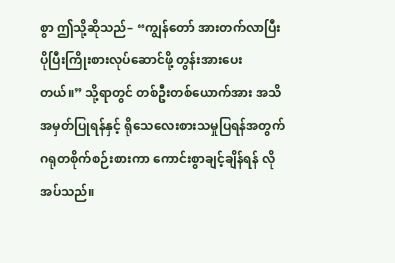စွာ ဤသို့ဆိုသည်– “ကျွန်တော် အားတက်လာပြီး ပိုပြီးကြိုးစားလုပ်ဆောင်ဖို့ တွန်းအားပေးတယ်။” သို့ရာတွင် တစ်ဦးတစ်ယောက်အား အသိအမှတ်ပြုရန်နှင့် ရိုသေလေးစားသမှုပြရန်အတွက် ဂရုတစိုက်စဉ်းစားကာ ကောင်းစွာချင့်ချိန်ရန် လိုအပ်သည်။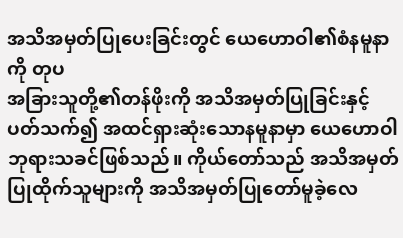အသိအမှတ်ပြုပေးခြင်းတွင် ယေဟောဝါ၏စံနမူနာကို တုပ
အခြားသူတို့၏တန်ဖိုးကို အသိအမှတ်ပြုခြင်းနှင့်ပတ်သက်၍ အထင်ရှားဆုံးသောနမူနာမှာ ယေဟောဝါဘုရားသခင်ဖြစ်သည်။ ကိုယ်တော်သည် အသိအမှတ်ပြုထိုက်သူများကို အသိအမှတ်ပြုတော်မူခဲ့လေ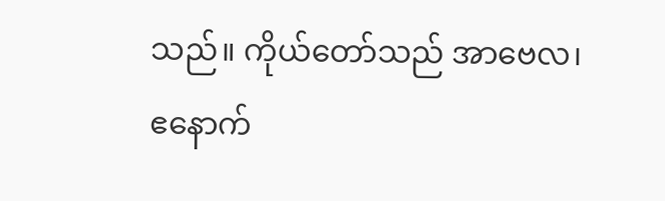သည်။ ကိုယ်တော်သည် အာဗေလ၊ ဧနောက်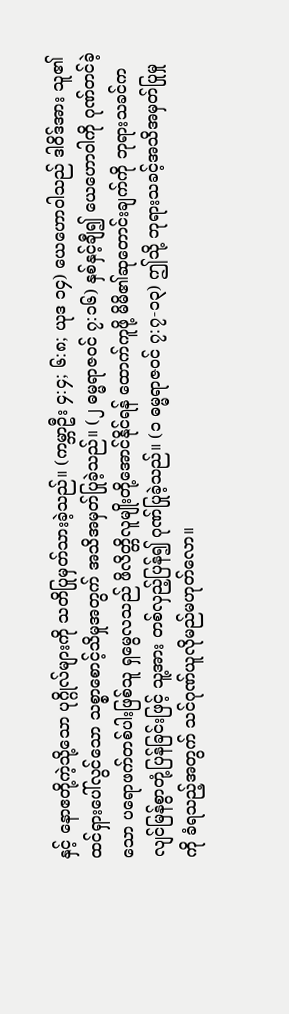နှင့် နောဧတို့ကဲ့သို့သော ပုဂ္ဂိုလ်များကို သတိပြုမှတ်သားခဲ့သည်။ (ကမ္ဘာဦး ၄:၄; ၆:၈; ယုဒ ၁၄) ယေဟောဝါသည် ဒါဝိဒ်အား သူ၏ထင်ရှားပေါ်လွင်သော သစ္စာစောင့်သိမှုအတွက် အသိအမှတ်ပြုခဲ့သည်။ (၂ ဓမ္မရာဇဝင် ၇:၁၆) နှစ်နှင့်ချီ၍ ယေဟောဝါကို ဂုဏ်တင်ခဲ့သော ပရောဖက်တစ်ပါးဖြစ်သူ ရှမွေလသည် ဖိလိတ္တိလူမျိုးတို့အောင်နိုင်ရန် ထောက်ကူဖို့ မိမိ၏ဆုတောင်းချက်ကို ဘုရားသခင်က လျင်မြန်စွာတုံ့ပြန်ခြင်းဖြင့် သူ့အား တစ်လှည့်ပြန်၍ ဂုဏ်ပြုခဲ့သည်။ (၁ ဓမ္မရာဇဝင် ၇:၇-၁၃) ဤသို့ ဘုရားသခင့်အသိအမှတ်ပြုမှုကို ခံရသည့်အတွက် သင်ဂုဏ်ယူလိုမည်မဟုတ်လော။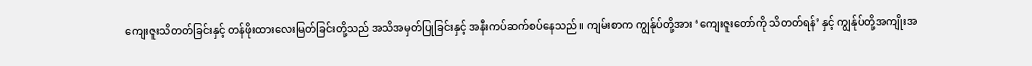ကျေးဇူးသိတတ်ခြင်းနှင့် တန်ဖိုးထားလေးမြတ်ခြင်းတို့သည် အသိအမှတ်ပြုခြင်းနှင့် အနီးကပ်ဆက်စပ်နေသည်။ ကျမ်းစာက ကျွန်ုပ်တို့အား ‘ကျေးဇူးတော်ကို သိတတ်ရန်’ နှင့် ကျွန်ုပ်တို့အကျိုးအ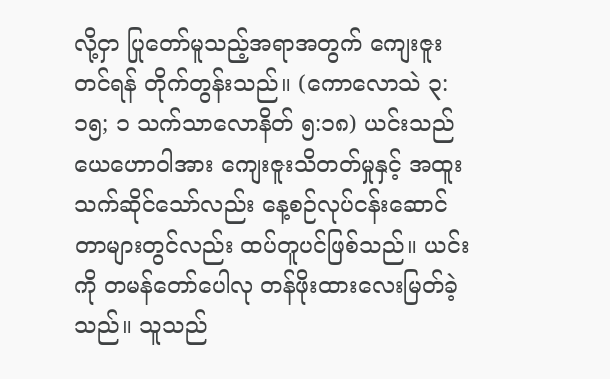လို့ငှာ ပြုတော်မူသည့်အရာအတွက် ကျေးဇူးတင်ရန် တိုက်တွန်းသည်။ (ကောလောသဲ ၃:၁၅; ၁ သက်သာလောနိတ် ၅:၁၈) ယင်းသည် ယေဟောဝါအား ကျေးဇူးသိတတ်မှုနှင့် အထူးသက်ဆိုင်သော်လည်း နေ့စဉ်လုပ်ငန်းဆောင်တာများတွင်လည်း ထပ်တူပင်ဖြစ်သည်။ ယင်းကို တမန်တော်ပေါလု တန်ဖိုးထားလေးမြတ်ခဲ့သည်။ သူသည်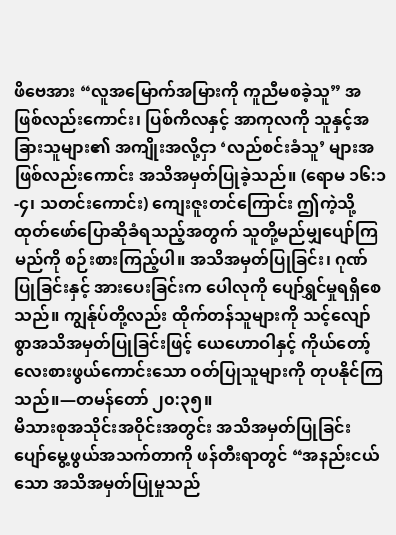ဖိဗေအား “လူအမြောက်အမြားကို ကူညီမစခဲ့သူ” အဖြစ်လည်းကောင်း၊ ပြစ်ကိလနှင့် အာကုလကို သူနှင့်အခြားသူများ၏ အကျိုးအလို့ငှာ ‘လည်စင်းခံသူ’ များအဖြစ်လည်းကောင်း အသိအမှတ်ပြုခဲ့သည်။ (ရောမ ၁၆:၁-၄၊ သတင်းကောင်း) ကျေးဇူးတင်ကြောင်း ဤကဲ့သို့ ထုတ်ဖော်ပြောဆိုခံရသည့်အတွက် သူတို့မည်မျှပျော်ကြမည်ကို စဉ်းစားကြည့်ပါ။ အသိအမှတ်ပြုခြင်း၊ ဂုဏ်ပြုခြင်းနှင့် အားပေးခြင်းက ပေါလုကို ပျော်ရွှင်မှုရရှိစေသည်။ ကျွန်ုပ်တို့လည်း ထိုက်တန်သူများကို သင့်လျော်စွာအသိအမှတ်ပြုခြင်းဖြင့် ယေဟောဝါနှင့် ကိုယ်တော့်လေးစားဖွယ်ကောင်းသော ဝတ်ပြုသူများကို တုပနိုင်ကြသည်။—တမန်တော် ၂၀:၃၅။
မိသားစုအသိုင်းအဝိုင်းအတွင်း အသိအမှတ်ပြုခြင်း
ပျော်မွေ့ဖွယ်အသက်တာကို ဖန်တီးရာတွင် “အနည်းငယ်သော အသိအမှတ်ပြုမှုသည်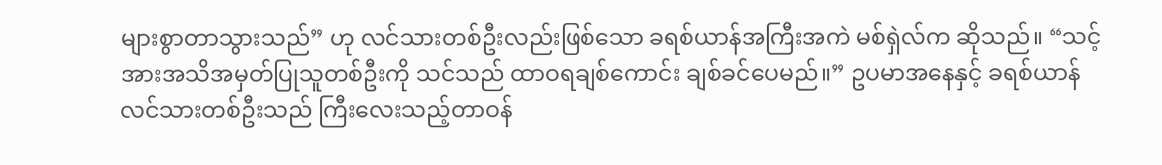များစွာတာသွားသည်” ဟု လင်သားတစ်ဦးလည်းဖြစ်သော ခရစ်ယာန်အကြီးအကဲ မစ်ရှဲလ်က ဆိုသည်။ “သင့်အားအသိအမှတ်ပြုသူတစ်ဦးကို သင်သည် ထာဝရချစ်ကောင်း ချစ်ခင်ပေမည်။” ဥပမာအနေနှင့် ခရစ်ယာန်လင်သားတစ်ဦးသည် ကြီးလေးသည့်တာဝန်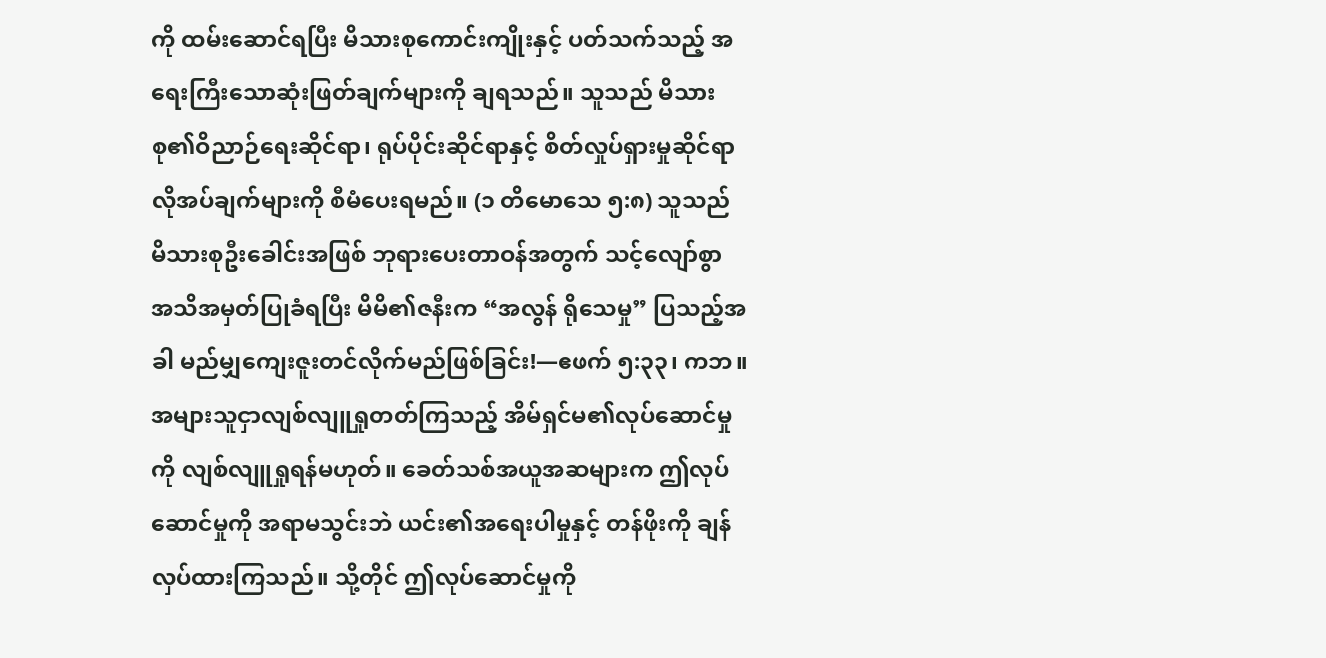ကို ထမ်းဆောင်ရပြီး မိသားစုကောင်းကျိုးနှင့် ပတ်သက်သည့် အရေးကြီးသောဆုံးဖြတ်ချက်များကို ချရသည်။ သူသည် မိသားစု၏ဝိညာဉ်ရေးဆိုင်ရာ၊ ရုပ်ပိုင်းဆိုင်ရာနှင့် စိတ်လှုပ်ရှားမှုဆိုင်ရာ လိုအပ်ချက်များကို စီမံပေးရမည်။ (၁ တိမောသေ ၅:၈) သူသည် မိသားစုဦးခေါင်းအဖြစ် ဘုရားပေးတာဝန်အတွက် သင့်လျော်စွာ အသိအမှတ်ပြုခံရပြီး မိမိ၏ဇနီးက “အလွန် ရိုသေမှု” ပြသည့်အခါ မည်မျှကျေးဇူးတင်လိုက်မည်ဖြစ်ခြင်း!—ဧဖက် ၅:၃၃၊ ကဘ။
အများသူငှာလျစ်လျူရှုတတ်ကြသည့် အိမ်ရှင်မ၏လုပ်ဆောင်မှုကို လျစ်လျူရှုရန်မဟုတ်။ ခေတ်သစ်အယူအဆများက ဤလုပ်ဆောင်မှုကို အရာမသွင်းဘဲ ယင်း၏အရေးပါမှုနှင့် တန်ဖိုးကို ချန်လှပ်ထားကြသည်။ သို့တိုင် ဤလုပ်ဆောင်မှုကို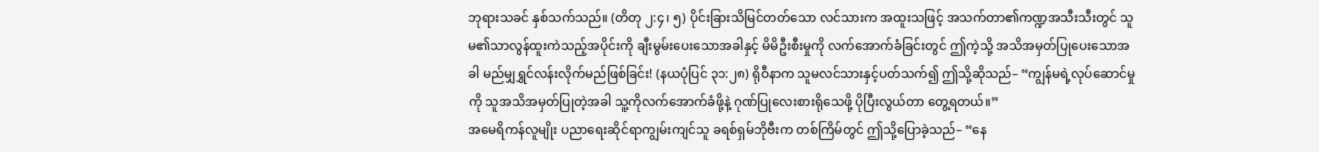ဘုရားသခင် နှစ်သက်သည်။ (တိတု ၂:၄၊ ၅) ပိုင်းခြားသိမြင်တတ်သော လင်သားက အထူးသဖြင့် အသက်တာ၏ကဏ္ဍအသီးသီးတွင် သူမ၏သာလွန်ထူးကဲသည့်အပိုင်းကို ချီးမွမ်းပေးသောအခါနှင့် မိမိဦးစီးမှုကို လက်အောက်ခံခြင်းတွင် ဤကဲ့သို့ အသိအမှတ်ပြုပေးသောအခါ မည်မျှရွှင်လန်းလိုက်မည်ဖြစ်ခြင်း! (နယပုံပြင် ၃၁:၂၈) ရိုဝီနာက သူမလင်သားနှင့်ပတ်သက်၍ ဤသို့ဆိုသည်– “ကျွန်မရဲ့လုပ်ဆောင်မှုကို သူအသိအမှတ်ပြုတဲ့အခါ သူ့ကိုလက်အောက်ခံဖို့နဲ့ ဂုဏ်ပြုလေးစားရိုသေဖို့ ပိုပြီးလွယ်တာ တွေ့ရတယ်။”
အမေရိကန်လူမျိုး ပညာရေးဆိုင်ရာကျွမ်းကျင်သူ ခရစ်ရှမ်ဘိုဗီးက တစ်ကြိမ်တွင် ဤသို့ပြောခဲ့သည်– “နေ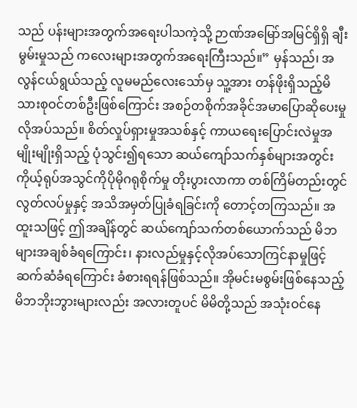သည် ပန်းများအတွက်အရေးပါသကဲ့သို့ ဉာဏ်အမြော်အမြင်ရှိရှိ ချီးမွမ်းမှုသည် ကလေးများအတွက်အရေးကြီးသည်။” မှန်သည်၊ အလွန်ငယ်ရွယ်သည့် လူမမည်လေးသော်မှ သူ့အား တန်ဖိုးရှိသည့်မိသားစုဝင်တစ်ဦးဖြစ်ကြောင်း အစဉ်တစိုက်အခိုင်အမာပြောဆိုပေးမှု လိုအပ်သည်။ စိတ်လှုပ်ရှားမှုအသစ်နှင့် ကာယရေးပြောင်းလဲမှုအမျိုးမျိုးရှိသည့် ပုံသွင်း၍ရသော ဆယ်ကျော်သက်နှစ်များအတွင်း ကိုယ့်ရုပ်အသွင်ကိုပိုမိုဂရုစိုက်မှု တိုးပွားလာကာ တစ်ကြိမ်တည်းတွင် လွတ်လပ်မှုနှင့် အသိအမှတ်ပြုခံရခြင်းကို တောင့်တကြသည်။ အထူးသဖြင့် ဤအချိန်တွင် ဆယ်ကျော်သက်တစ်ယောက်သည် မိဘများအချစ်ခံရကြောင်း၊ နားလည်မှုနှင့်လိုအပ်သောကြင်နာမှုဖြင့် ဆက်ဆံခံရကြောင်း ခံစားရရန်ဖြစ်သည်။ အိုမင်းမစွမ်းဖြစ်နေသည့် မိဘဘိုးဘွားများလည်း အလားတူပင် မိမိတို့သည် အသုံးဝင်နေ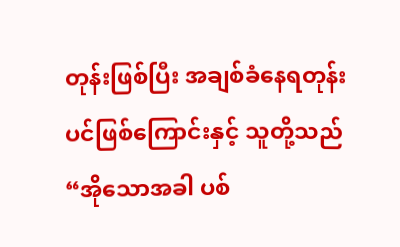တုန်းဖြစ်ပြီး အချစ်ခံနေရတုန်းပင်ဖြစ်ကြောင်းနှင့် သူတို့သည် “အိုသောအခါ ပစ်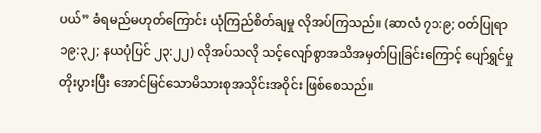ပယ်” ခံရမည်မဟုတ်ကြောင်း ယုံကြည်စိတ်ချမှု လိုအပ်ကြသည်။ (ဆာလံ ၇၁:၉; ဝတ်ပြုရာ ၁၉:၃၂; နယပုံပြင် ၂၃:၂၂) လိုအပ်သလို သင့်လျော်စွာအသိအမှတ်ပြုခြင်းကြောင့် ပျော်ရွှင်မှု တိုးပွားပြီး အောင်မြင်သောမိသားစုအသိုင်းအဝိုင်း ဖြစ်စေသည်။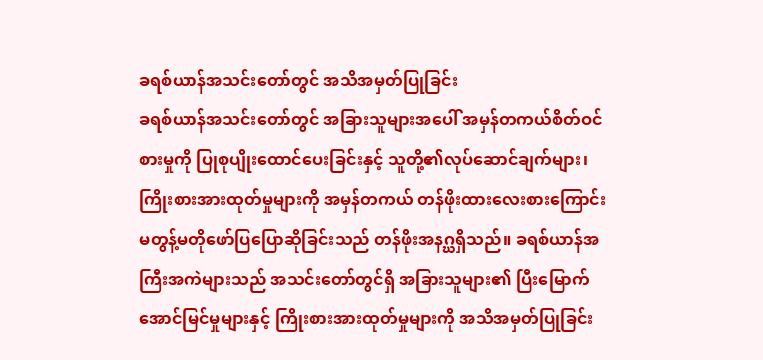ခရစ်ယာန်အသင်းတော်တွင် အသိအမှတ်ပြုခြင်း
ခရစ်ယာန်အသင်းတော်တွင် အခြားသူများအပေါ် အမှန်တကယ်စိတ်ဝင်စားမှုကို ပြုစုပျိုးထောင်ပေးခြင်းနှင့် သူတို့၏လုပ်ဆောင်ချက်များ၊ ကြိုးစားအားထုတ်မှုများကို အမှန်တကယ် တန်ဖိုးထားလေးစားကြောင်း မတွန့်မတိုဖော်ပြပြောဆိုခြင်းသည် တန်ဖိုးအနဂ္ဃရှိသည်။ ခရစ်ယာန်အကြီးအကဲများသည် အသင်းတော်တွင်ရှိ အခြားသူများ၏ ပြီးမြောက်အောင်မြင်မှုများနှင့် ကြိုးစားအားထုတ်မှုများကို အသိအမှတ်ပြုခြင်း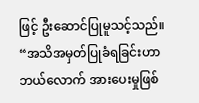ဖြင့် ဦးဆောင်ပြုမူသင့်သည်။ “အသိအမှတ်ပြုခံရခြင်းဟာ ဘယ်လောက် အားပေးမှုဖြစ်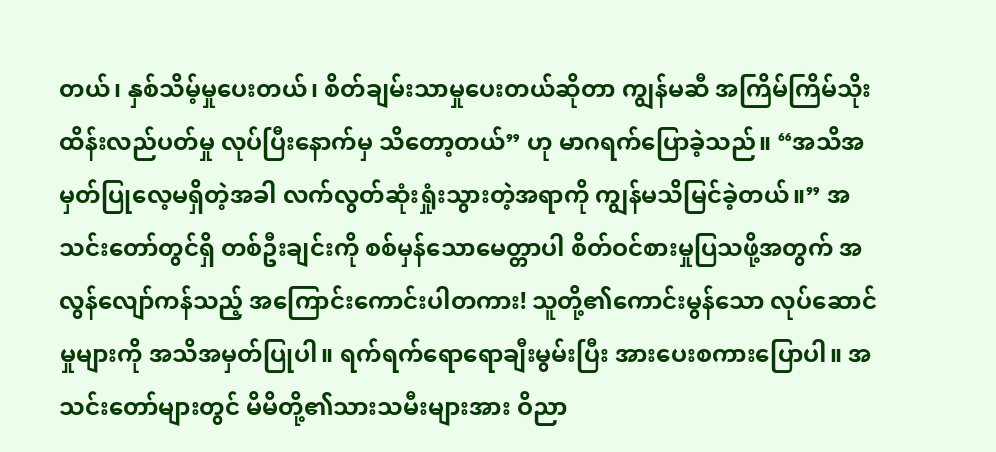တယ်၊ နှစ်သိမ့်မှုပေးတယ်၊ စိတ်ချမ်းသာမှုပေးတယ်ဆိုတာ ကျွန်မဆီ အကြိမ်ကြိမ်သိုးထိန်းလည်ပတ်မှု လုပ်ပြီးနောက်မှ သိတော့တယ်” ဟု မာဂရက်ပြောခဲ့သည်။ “အသိအမှတ်ပြုလေ့မရှိတဲ့အခါ လက်လွတ်ဆုံးရှုံးသွားတဲ့အရာကို ကျွန်မသိမြင်ခဲ့တယ်။” အသင်းတော်တွင်ရှိ တစ်ဦးချင်းကို စစ်မှန်သောမေတ္တာပါ စိတ်ဝင်စားမှုပြသဖို့အတွက် အလွန်လျော်ကန်သည့် အကြောင်းကောင်းပါတကား! သူတို့၏ကောင်းမွန်သော လုပ်ဆောင်မှုများကို အသိအမှတ်ပြုပါ။ ရက်ရက်ရောရောချီးမွမ်းပြီး အားပေးစကားပြောပါ။ အသင်းတော်များတွင် မိမိတို့၏သားသမီးများအား ဝိညာ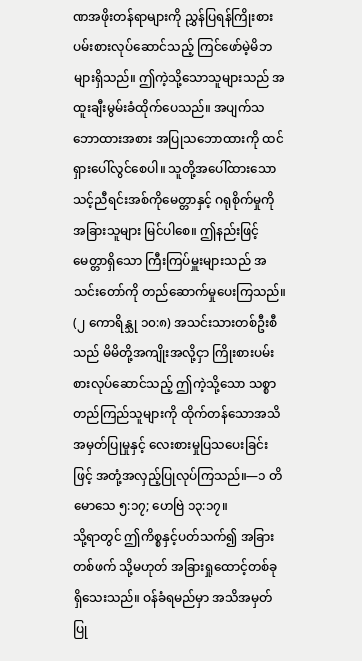ဏအဖိုးတန်ရာများကို ညွှန်ပြရန်ကြိုးစားပမ်းစားလုပ်ဆောင်သည့် ကြင်ဖော်မဲ့မိဘများရှိသည်။ ဤကဲ့သို့သောသူများသည် အထူးချီးမွမ်းခံထိုက်ပေသည်။ အပျက်သဘောထားအစား အပြုသဘောထားကို ထင်ရှားပေါ်လွင်စေပါ။ သူတို့အပေါ်ထားသော သင့်ညီရင်းအစ်ကိုမေတ္တာနှင့် ဂရုစိုက်မှုကို အခြားသူများ မြင်ပါစေ။ ဤနည်းဖြင့် မေတ္တာရှိသော ကြီးကြပ်မှူးများသည် အသင်းတော်ကို တည်ဆောက်မှုပေးကြသည်။ (၂ ကောရိန္သု ၁၀:၈) အသင်းသားတစ်ဦးစီသည် မိမိတို့အကျိုးအလို့ငှာ ကြိုးစားပမ်းစားလုပ်ဆောင်သည့် ဤကဲ့သို့သော သစ္စာတည်ကြည်သူများကို ထိုက်တန်သောအသိအမှတ်ပြုမှုနှင့် လေးစားမှုပြသပေးခြင်းဖြင့် အတုံ့အလှည့်ပြုလုပ်ကြသည်။—၁ တိမောသေ ၅:၁၇; ဟေဗြဲ ၁၃:၁၇။
သို့ရာတွင် ဤကိစ္စနှင့်ပတ်သက်၍ အခြားတစ်ဖက် သို့မဟုတ် အခြားရှုထောင့်တစ်ခု ရှိသေးသည်။ ဝန်ခံရမည်မှာ အသိအမှတ်ပြု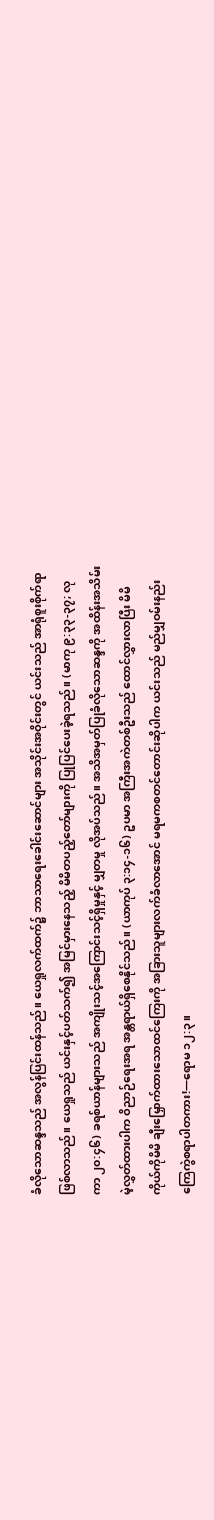ခံလိုသောဆန္ဒသည် အလွန်ပြင်းထန်သည်။ ယေရှုလက်ထက်၌ ဘာသာရေးခေါင်းဆောင်များ အသိုင်းအဝိုင်းတွင် ယင်းသည် အာရုံစူးစိုက်ရာဖြစ်လာသည်။ ယေရှုသည် ယင်းနှင့်ပတ်သက်၍ အမြင်မှားနေသည့် မိမိတပည့်တော်များကို ပြုပြင်ပေးခဲ့ရသည်။ (မာကု ၉:၃၃-၃၇; လုကာ ၂၀:၄၆) ခရစ်ယာန်များသည် အကျိုးသင့်အကြောင်းသင့်ရှိမှုနှင့် မျှတမှု လိုအပ်သည်။ အသိအမှတ်ပြုခံလိုသောဆန္ဒကို အထိန်းအသိမ်းမဲ့လွှတ်ထားပါက ဝိညာဉ်ရေးအရ အန္တရာယ်ရှိစေနိုင်သည်။ (ယာကုပ် ၃:၁၄-၁၆) ဥပမာ အကြီးအကဲတစ်ဦးသည် ထောင်လွှားလာပြီး မိမိကိုယ်ကိုမိမိ ချီးမြှောက်ထားသောထင်ကြေးကို အခြားသူများလက်ခံလာအောင် မရမကစတင်တောင်းဆိုပါက ယင်းသည် မည်မျှဝမ်းနည်းကြေကွဲစရာပါတကား!—ရောမ ၁၂:၃။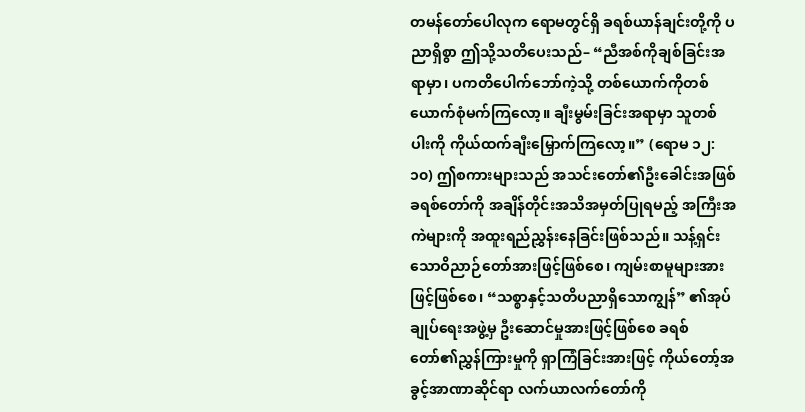တမန်တော်ပေါလုက ရောမတွင်ရှိ ခရစ်ယာန်ချင်းတို့ကို ပညာရှိစွာ ဤသို့သတိပေးသည်– “ညီအစ်ကိုချစ်ခြင်းအရာမှာ၊ ပကတိပေါက်ဘော်ကဲ့သို့ တစ်ယောက်ကိုတစ်ယောက်စုံမက်ကြလော့။ ချီးမွမ်းခြင်းအရာမှာ သူတစ်ပါးကို ကိုယ်ထက်ချီးမြှောက်ကြလော့။” (ရောမ ၁၂:၁၀) ဤစကားများသည် အသင်းတော်၏ဦးခေါင်းအဖြစ် ခရစ်တော်ကို အချိန်တိုင်းအသိအမှတ်ပြုရမည့် အကြီးအကဲများကို အထူးရည်ညွှန်းနေခြင်းဖြစ်သည်။ သန့်ရှင်းသောဝိညာဉ်တော်အားဖြင့်ဖြစ်စေ၊ ကျမ်းစာမူများအားဖြင့်ဖြစ်စေ၊ “သစ္စာနှင့်သတိပညာရှိသောကျွန်” ၏အုပ်ချုပ်ရေးအဖွဲ့မှ ဦးဆောင်မှုအားဖြင့်ဖြစ်စေ ခရစ်တော်၏ညွှန်ကြားမှုကို ရှာကြံခြင်းအားဖြင့် ကိုယ်တော့်အခွင့်အာဏာဆိုင်ရာ လက်ယာလက်တော်ကို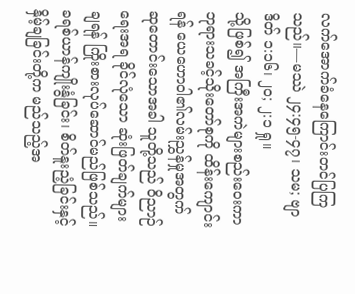လက်အောက်ခံနေကြောင်းတင်ပြကြသည်။—မဿဲ ၂၄:၄၅-၄၇၊ သမ; ဗျာဒိတ် ၁:၁၆၊ ၂၀; ၂:၁ ရှု။
သို့ဖြစ်၍ အကြီးအကဲများစည်းဝေးကာဘုရားသခင့်သိုးတော်စုကို ထိန်းကျောင်းရန် ယေဟောဝါ၏လမ်းညွှန်မှုအတွက် ဆုတောင်းသောအခါ သူတို့သည် ဝိညာဉ်ရေးအရ ခိုင်လုံသော ဆုံးဖြတ်ချက်များချရန် ကြိုးစားလုပ်ဆောင်မည်ဖြစ်သည်။ ခရစ်ယာန်ကျိုးနွံခြင်း၊ စိတ်နူးညံ့ခြင်းနှင့် နှိမ့်ချခြင်းတို့က မည်သည့်အ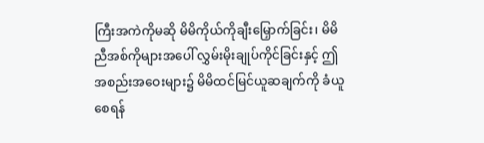ကြီးအကဲကိုမဆို မိမိကိုယ်ကိုချီးမြှောက်ခြင်း၊ မိမိညီအစ်ကိုများအပေါ် လွှမ်းမိုးချုပ်ကိုင်ခြင်းနှင့် ဤအစည်းအဝေးများ၌ မိမိထင်မြင်ယူဆချက်ကို ခံယူစေရန်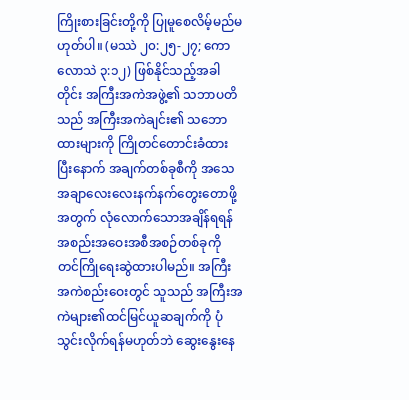ကြိုးစားခြင်းတို့ကို ပြုမူစေလိမ့်မည်မဟုတ်ပါ။ (မဿဲ ၂၀:၂၅-၂၇; ကောလောသဲ ၃:၁၂) ဖြစ်နိုင်သည့်အခါတိုင်း အကြီးအကဲအဖွဲ့၏ သဘာပတိသည် အကြီးအကဲချင်း၏ သဘောထားများကို ကြိုတင်တောင်းခံထားပြီးနောက် အချက်တစ်ခုစီကို အသေအချာလေးလေးနက်နက်တွေးတောဖို့အတွက် လုံလောက်သောအချိန်ရရန် အစည်းအဝေးအစီအစဉ်တစ်ခုကို တင်ကြိုရေးဆွဲထားပါမည်။ အကြီးအကဲစည်းဝေးတွင် သူသည် အကြီးအကဲများ၏ထင်မြင်ယူဆချက်ကို ပုံသွင်းလိုက်ရန်မဟုတ်ဘဲ ဆွေးနွေးနေ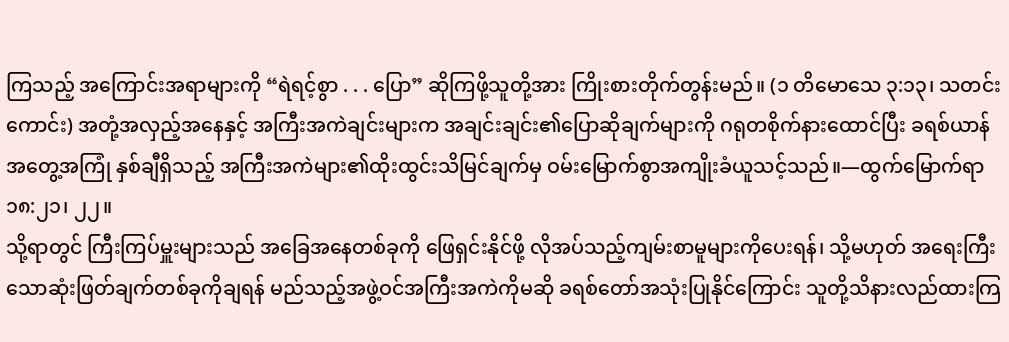ကြသည့် အကြောင်းအရာများကို “ရဲရင့်စွာ . . . ပြော” ဆိုကြဖို့သူတို့အား ကြိုးစားတိုက်တွန်းမည်။ (၁ တိမောသေ ၃:၁၃၊ သတင်းကောင်း) အတုံ့အလှည့်အနေနှင့် အကြီးအကဲချင်းများက အချင်းချင်း၏ပြောဆိုချက်များကို ဂရုတစိုက်နားထောင်ပြီး ခရစ်ယာန်အတွေ့အကြုံ နှစ်ချီရှိသည့် အကြီးအကဲများ၏ထိုးထွင်းသိမြင်ချက်မှ ဝမ်းမြောက်စွာအကျိုးခံယူသင့်သည်။—ထွက်မြောက်ရာ ၁၈:၂၁၊ ၂၂။
သို့ရာတွင် ကြီးကြပ်မှူးများသည် အခြေအနေတစ်ခုကို ဖြေရှင်းနိုင်ဖို့ လိုအပ်သည့်ကျမ်းစာမူများကိုပေးရန်၊ သို့မဟုတ် အရေးကြီးသောဆုံးဖြတ်ချက်တစ်ခုကိုချရန် မည်သည့်အဖွဲ့ဝင်အကြီးအကဲကိုမဆို ခရစ်တော်အသုံးပြုနိုင်ကြောင်း သူတို့သိနားလည်ထားကြ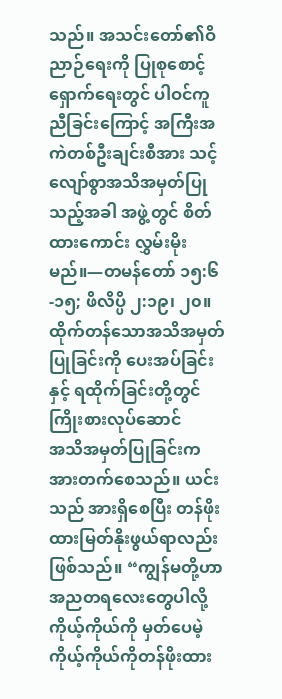သည်။ အသင်းတော်၏ဝိညာဉ်ရေးကို ပြုစုစောင့်ရှောက်ရေးတွင် ပါဝင်ကူညီခြင်းကြောင့် အကြီးအကဲတစ်ဦးချင်းစီအား သင့်လျော်စွာအသိအမှတ်ပြုသည့်အခါ အဖွဲ့တွင် စိတ်ထားကောင်း လွှမ်းမိုးမည်။—တမန်တော် ၁၅:၆-၁၅; ဖိလိပ္ပိ ၂:၁၉၊ ၂၀။
ထိုက်တန်သောအသိအမှတ်ပြုခြင်းကို ပေးအပ်ခြင်းနှင့် ရထိုက်ခြင်းတို့တွင် ကြိုးစားလုပ်ဆောင်
အသိအမှတ်ပြုခြင်းက အားတက်စေသည်။ ယင်းသည် အားရှိစေပြီး တန်ဖိုးထားမြတ်နိုးဖွယ်ရာလည်း ဖြစ်သည်။ “ကျွန်မတို့ဟာ အညတရလေးတွေပါလို့ ကိုယ့်ကိုယ်ကို မှတ်ပေမဲ့ ကိုယ့်ကိုယ်ကိုတန်ဖိုးထား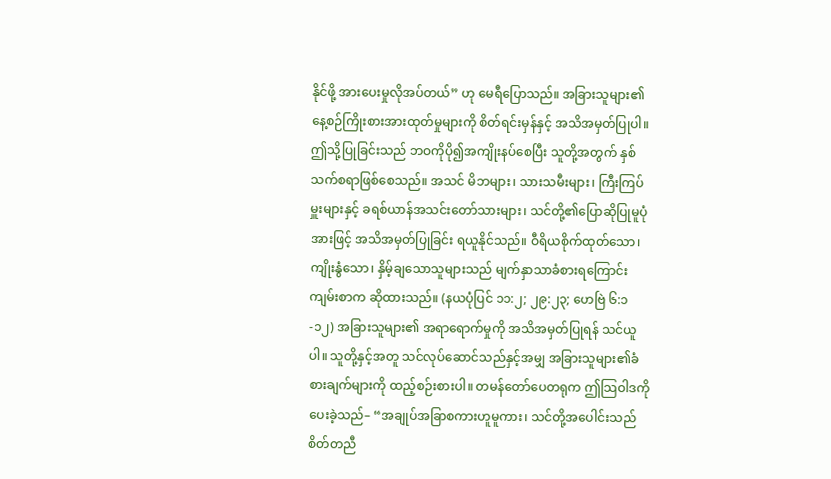နိုင်ဖို့ အားပေးမှုလိုအပ်တယ်” ဟု မေရီပြောသည်။ အခြားသူများ၏ နေ့စဉ်ကြိုးစားအားထုတ်မှုများကို စိတ်ရင်းမှန်နှင့် အသိအမှတ်ပြုပါ။ ဤသို့ပြုခြင်းသည် ဘဝကိုပို၍အကျိုးနပ်စေပြီး သူတို့အတွက် နှစ်သက်စရာဖြစ်စေသည်။ အသင် မိဘများ၊ သားသမီးများ၊ ကြီးကြပ်မှူးများနှင့် ခရစ်ယာန်အသင်းတော်သားများ၊ သင်တို့၏ပြောဆိုပြုမူပုံအားဖြင့် အသိအမှတ်ပြုခြင်း ရယူနိုင်သည်။ ဝီရိယစိုက်ထုတ်သော၊ ကျိုးနွံသော၊ နှိမ့်ချသောသူများသည် မျက်နှာသာခံစားရကြောင်း ကျမ်းစာက ဆိုထားသည်။ (နယပုံပြင် ၁၁:၂; ၂၉:၂၃; ဟေဗြဲ ၆:၁-၁၂) အခြားသူများ၏ အရာရောက်မှုကို အသိအမှတ်ပြုရန် သင်ယူပါ။ သူတို့နှင့်အတူ သင်လုပ်ဆောင်သည်နှင့်အမျှ အခြားသူများ၏ခံစားချက်များကို ထည့်စဉ်းစားပါ။ တမန်တော်ပေတရုက ဤသြဝါဒကိုပေးခဲ့သည်– “အချုပ်အခြာစကားဟူမူကား၊ သင်တို့အပေါင်းသည် စိတ်တညီ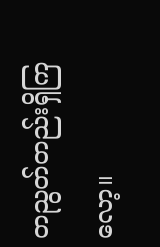တညွတ်တည်းရှိကြလော့။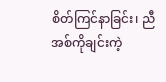စိတ်ကြင်နာခြင်း၊ ညီအစ်ကိုချင်းကဲ့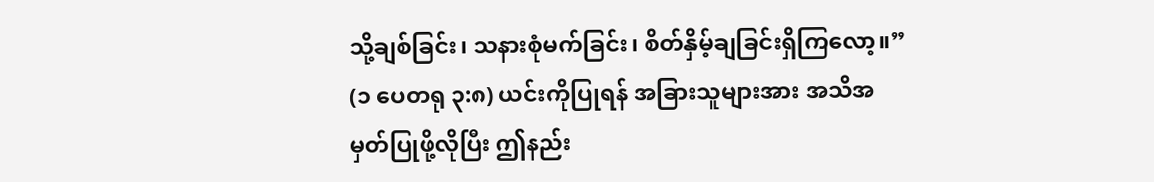သို့ချစ်ခြင်း၊ သနားစုံမက်ခြင်း၊ စိတ်နှိမ့်ချခြင်းရှိကြလော့။” (၁ ပေတရု ၃:၈) ယင်းကိုပြုရန် အခြားသူများအား အသိအမှတ်ပြုဖို့လိုပြီး ဤနည်း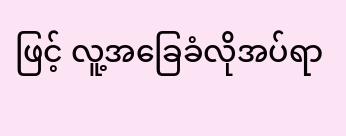ဖြင့် လူ့အခြေခံလိုအပ်ရာ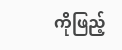ကိုဖြည့်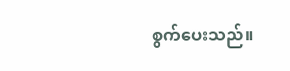စွက်ပေးသည်။